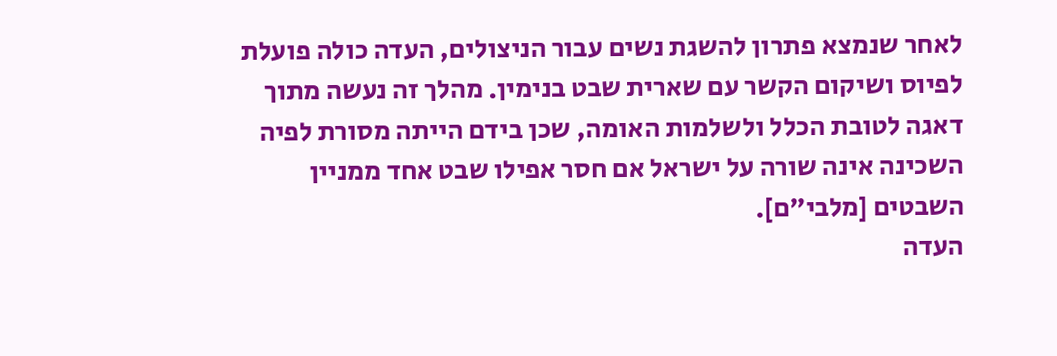לאחר שנמצא פתרון להשגת נשים עבור הניצולים, העדה כולה פועלת לפיוס ושיקום הקשר עם שארית שבט בנימין. מהלך זה נעשה מתוך דאגה לטובת הכלל ולשלמות האומה, שכן בידם הייתה מסורת לפיה השכינה אינה שורה על ישראל אם חסר אפילו שבט אחד ממניין השבטים [מלבי"ם].
העדה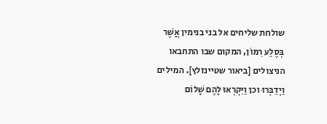שולחת שליחים אל בני בנימין אֲשֶׁר בְּסֶלַע רִמּוֹן, המקום שבו התחבאו הניצולים [ביאור שטיינזלץ]. המילים וַיְדַבְּרוּ וכן וַיִּקְרְאוּ לָהֶם שָׁלוֹם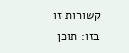קשורות זו בזו: תוכן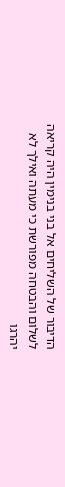הדיבור של השליחים אל בני בנימין היה קריאה לשלום והבטחה מפורשת כי מעתה ואילך לא יהרגו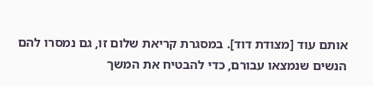אותם עוד [מצודת דוד]. במסגרת קריאת שלום זו, גם נמסרו להם הנשים שנמצאו עבורם, כדי להבטיח את המשך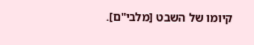קיומו של השבט [מלבי"ם].